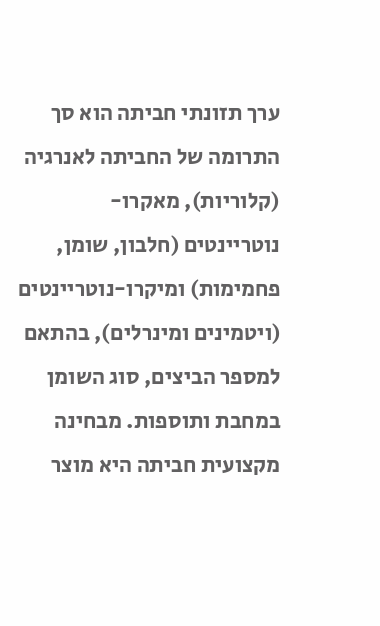ערך תזונתי חביתה הוא סך התרומה של החביתה לאנרגיה (קלוריות), מאקרו-נוטריינטים (חלבון, שומן, פחמימות) ומיקרו-נוטריינטים (ויטמינים ומינרלים), בהתאם למספר הביצים, סוג השומן במחבת ותוספות. מבחינה מקצועית חביתה היא מוצר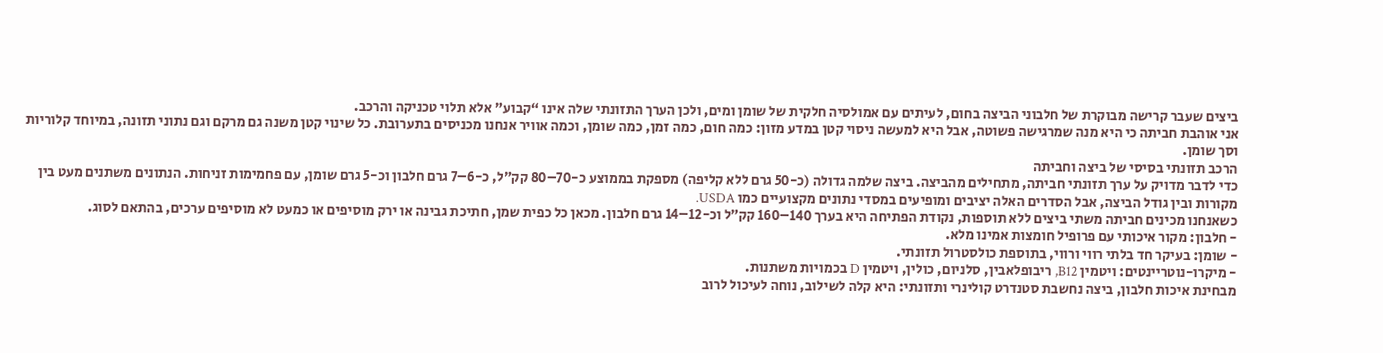ביצים שעבר קרישה מבוקרת של חלבוני הביצה בחום, לעיתים עם אמולסיה חלקית של שומן ומים, ולכן הערך התזונתי שלה אינו “קבוע” אלא תלוי טכניקה והרכב.
אני אוהבת חביתה כי היא מנה שמרגישה פשוטה, אבל היא למעשה ניסוי קטן במדע מזון: כמה חום, כמה זמן, כמה שומן, וכמה אוויר אנחנו מכניסים בתערובת. כל שינוי קטן משנה גם מרקם וגם נתוני תזונה, במיוחד קלוריות וסך שומן.
הרכב תזונתי בסיסי של ביצה וחביתה
כדי לדבר מדויק על ערך תזונתי חביתה, מתחילים מהביצה. ביצה שלמה גדולה (כ-50 גרם ללא קליפה) מספקת בממוצע כ-70–80 קק״ל, כ-6–7 גרם חלבון וכ-5 גרם שומן, עם פחמימות זניחות. הנתונים משתנים מעט בין מקורות ובין גודל הביצה, אבל הסדרים האלה יציבים ומופיעים במסדי נתונים מקצועיים כמו USDA.
כשאנחנו מכינים חביתה משתי ביצים ללא תוספות, נקודת הפתיחה היא בערך 140–160 קק״ל וכ-12–14 גרם חלבון. מכאן כל כפית שמן, חתיכת גבינה או ירק מוסיפים או כמעט לא מוסיפים ערכים, בהתאם לסוג.
- חלבון: מקור איכותי עם פרופיל חומצות אמינו מלא.
- שומן: בעיקר חד בלתי רווי ורווי, בתוספת כולסטרול תזונתי.
- מיקרו-נוטריינטים: ויטמין B12, ריבופלאבין, סלניום, כולין, ויטמין D בכמויות משתנות.
מבחינת איכות חלבון, ביצה נחשבת סטנדרט קולינרי ותזונתי: היא קלה לשילוב, נוחה לעיכול לרוב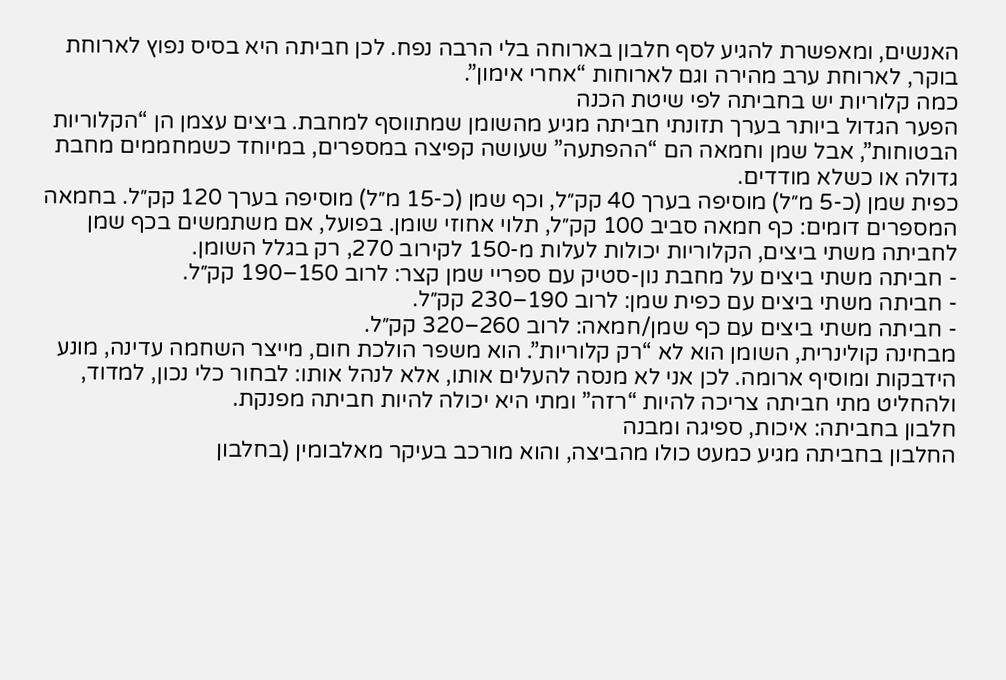האנשים, ומאפשרת להגיע לסף חלבון בארוחה בלי הרבה נפח. לכן חביתה היא בסיס נפוץ לארוחת בוקר, לארוחת ערב מהירה וגם לארוחות “אחרי אימון”.
כמה קלוריות יש בחביתה לפי שיטת הכנה
הפער הגדול ביותר בערך תזונתי חביתה מגיע מהשומן שמתווסף למחבת. ביצים עצמן הן “הקלוריות הבטוחות”, אבל שמן וחמאה הם “ההפתעה” שעושה קפיצה במספרים, במיוחד כשמחממים מחבת גדולה או כשלא מודדים.
כפית שמן (כ-5 מ״ל) מוסיפה בערך 40 קק״ל, וכף שמן (כ-15 מ״ל) מוסיפה בערך 120 קק״ל. בחמאה המספרים דומים: כף חמאה סביב 100 קק״ל, תלוי אחוזי שומן. בפועל, אם משתמשים בכף שמן לחביתה משתי ביצים, הקלוריות יכולות לעלות מ-150 לקירוב 270, רק בגלל השומן.
- חביתה משתי ביצים על מחבת נון-סטיק עם ספריי שמן קצר: לרוב 150–190 קק״ל.
- חביתה משתי ביצים עם כפית שמן: לרוב 190–230 קק״ל.
- חביתה משתי ביצים עם כף שמן/חמאה: לרוב 260–320 קק״ל.
מבחינה קולינרית, השומן הוא לא “רק קלוריות”. הוא משפר הולכת חום, מייצר השחמה עדינה, מונע הידבקות ומוסיף ארומה. לכן אני לא מנסה להעלים אותו, אלא לנהל אותו: לבחור כלי נכון, למדוד, ולהחליט מתי חביתה צריכה להיות “רזה” ומתי היא יכולה להיות חביתה מפנקת.
חלבון בחביתה: איכות, ספיגה ומבנה
החלבון בחביתה מגיע כמעט כולו מהביצה, והוא מורכב בעיקר מאלבומין (בחלבון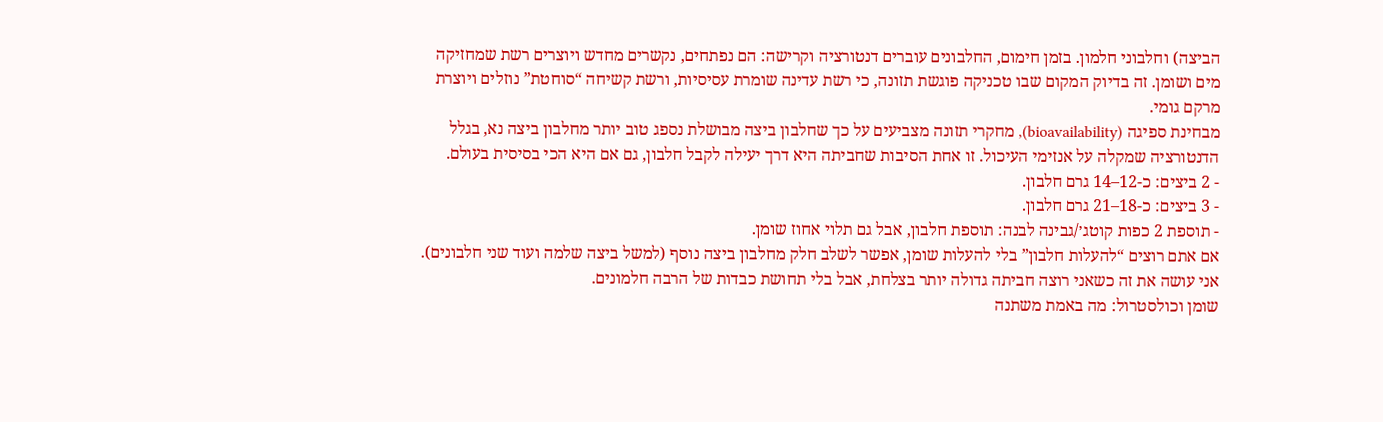הביצה) וחלבוני חלמון. בזמן חימום, החלבונים עוברים דנטורציה וקרישה: הם נפתחים, נקשרים מחדש ויוצרים רשת שמחזיקה מים ושומן. זה בדיוק המקום שבו טכניקה פוגשת תזונה, כי רשת עדינה שומרת עסיסיות, ורשת קשיחה “סוחטת” נוזלים ויוצרת מרקם גומי.
מבחינת ספיגה (bioavailability), מחקרי תזונה מצביעים על כך שחלבון ביצה מבושלת נספג טוב יותר מחלבון ביצה נא, בגלל הדנטורציה שמקלה על אנזימי העיכול. זו אחת הסיבות שחביתה היא דרך יעילה לקבל חלבון, גם אם היא הכי בסיסית בעולם.
- 2 ביצים: כ-12–14 גרם חלבון.
- 3 ביצים: כ-18–21 גרם חלבון.
- תוספת 2 כפות קוטג׳/גבינה לבנה: תוספת חלבון, אבל גם תלוי אחוז שומן.
אם אתם רוצים “להעלות חלבון” בלי להעלות שומן, אפשר לשלב חלק מחלבון ביצה נוסף (למשל ביצה שלמה ועוד שני חלבונים). אני עושה את זה כשאני רוצה חביתה גדולה יותר בצלחת, אבל בלי תחושת כבדות של הרבה חלמונים.
שומן וכולסטרול: מה באמת משתנה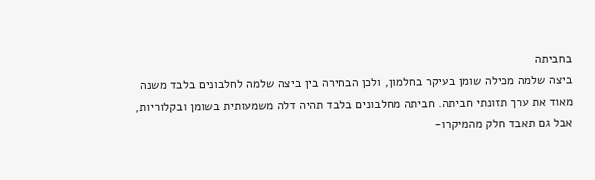בחביתה
ביצה שלמה מכילה שומן בעיקר בחלמון, ולכן הבחירה בין ביצה שלמה לחלבונים בלבד משנה מאוד את ערך תזונתי חביתה. חביתה מחלבונים בלבד תהיה דלה משמעותית בשומן ובקלוריות, אבל גם תאבד חלק מהמיקרו-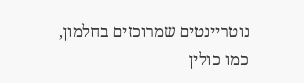נוטריינטים שמרוכזים בחלמון, כמו כולין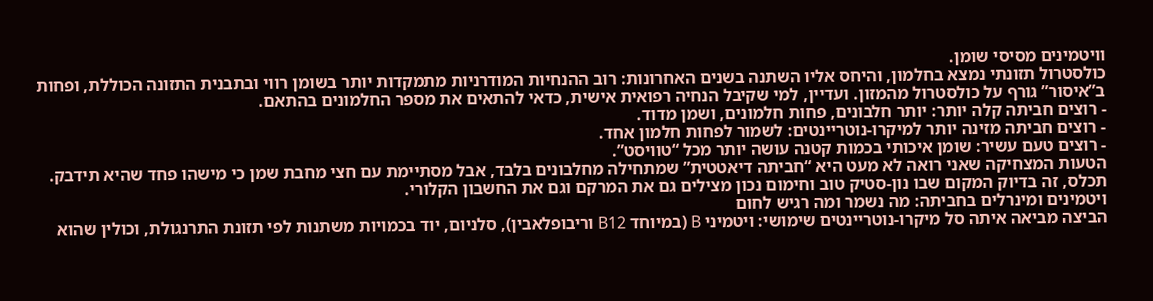וויטמינים מסיסי שומן.
כולסטרול תזונתי נמצא בחלמון, והיחס אליו השתנה בשנים האחרונות: רוב ההנחיות המודרניות מתמקדות יותר בשומן רווי ובתבנית התזונה הכוללת, ופחות ב”איסור” גורף על כולסטרול מהמזון. ועדיין, למי שקיבל הנחיה רפואית אישית, כדאי להתאים את מספר החלמונים בהתאם.
- רוצים חביתה קלה יותר: יותר חלבונים, פחות חלמונים, ושמן מדוד.
- רוצים חביתה מזינה יותר למיקרו-נוטריינטים: לשמור לפחות חלמון אחד.
- רוצים טעם עשיר: שומן איכותי בכמות קטנה עושה יותר מכל “טוויסט”.
הטעות המצחיקה שאני רואה לא מעט היא “חביתה דיאטטית” שמתחילה מחלבונים בלבד, אבל מסתיימת עם חצי מחבת שמן כי מישהו פחד שהיא תידבק. תכלס, זה בדיוק המקום שבו נון-סטיק טוב וחימום נכון מצילים גם את המרקם וגם את החשבון הקלורי.
ויטמינים ומינרלים בחביתה: מה נשמר ומה רגיש לחום
הביצה מביאה איתה סל מיקרו-נוטריינטים שימושי: ויטמיני B (במיוחד B12 וריבופלאבין), סלניום, יוד בכמויות משתנות לפי תזונת התרנגולת, וכולין שהוא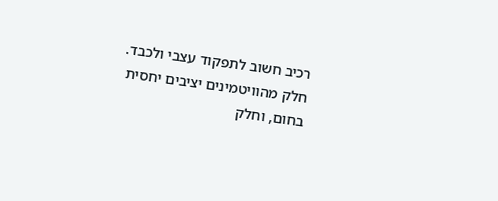רכיב חשוב לתפקוד עצבי ולכבד. חלק מהוויטמינים יציבים יחסית בחום, וחלק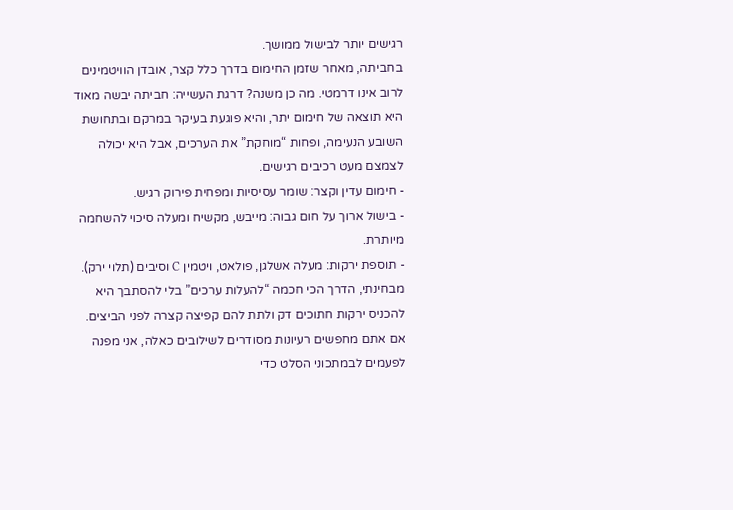רגישים יותר לבישול ממושך.
בחביתה, מאחר שזמן החימום בדרך כלל קצר, אובדן הוויטמינים לרוב אינו דרמטי. מה כן משנה? דרגת העשייה: חביתה יבשה מאוד היא תוצאה של חימום יתר, והיא פוגעת בעיקר במרקם ובתחושת השובע הנעימה, ופחות “מוחקת” את הערכים, אבל היא יכולה לצמצם מעט רכיבים רגישים.
- חימום עדין וקצר: שומר עסיסיות ומפחית פירוק רגיש.
- בישול ארוך על חום גבוה: מייבש, מקשיח ומעלה סיכוי להשחמה מיותרת.
- תוספת ירקות: מעלה אשלגן, פולאט, ויטמין C וסיבים (תלוי ירק).
מבחינתי, הדרך הכי חכמה “להעלות ערכים” בלי להסתבך היא להכניס ירקות חתוכים דק ולתת להם קפיצה קצרה לפני הביצים. אם אתם מחפשים רעיונות מסודרים לשילובים כאלה, אני מפנה לפעמים לבמתכוני הסלט כדי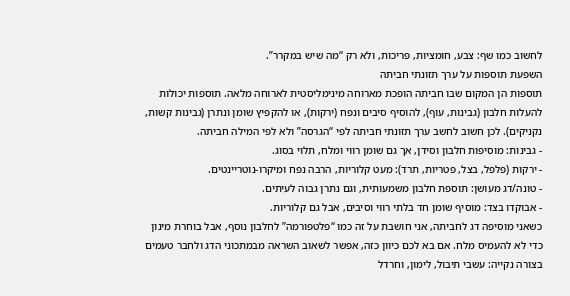לחשוב כמו שף: צבע, חומציות, פריכות, ולא רק “מה שיש במקרר”.
השפעת תוספות על ערך תזונתי חביתה
תוספות הן המקום שבו חביתה הופכת מארוחה מינימליסטית לארוחה מלאה. תוספות יכולות להעלות חלבון (גבינות, עוף), להוסיף סיבים ונפח (ירקות), או להקפיץ שומן ונתרן (גבינות קשות, נקניקים). לכן חשוב לחשב ערך תזונתי חביתה לפי “הגרסה” ולא לפי המילה חביתה.
- גבינות: מוסיפות חלבון וסידן, אך גם שומן רווי ומלח, תלוי בסוג.
- ירקות (פלפל, בצל, פטריות, תרד): מעט קלוריות, הרבה נפח ומיקרו-נוטריינטים.
- טונה/דג מעושן: תוספת חלבון משמעותית, וגם נתרן גבוה לעיתים.
- אבוקדו בצד: מוסיף שומן חד בלתי רווי וסיבים, אבל גם קלוריות.
כשאני מוסיפה דג לחביתה, אני חושבת על זה כמו “פלטפורמה” לחלבון נוסף, אבל בוחרת מינון כדי לא להעמיס מלח. אם בא לכם כיוון כזה, אפשר לשאוב השראה מבמתכוני הדג ולחבר טעמים בצורה נקייה: עשבי תיבול, לימון, וחרדל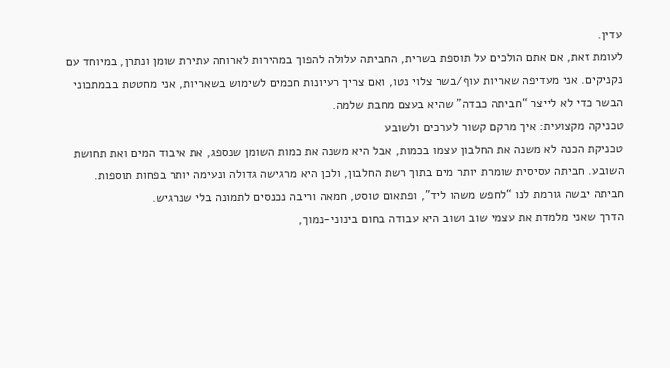עדין.
לעומת זאת, אם אתם הולכים על תוספת בשרית, החביתה עלולה להפוך במהירות לארוחה עתירת שומן ונתרן, במיוחד עם נקניקים. אני מעדיפה שאריות עוף/בשר צלוי נטו, ואם צריך רעיונות חכמים לשימוש בשאריות, אני מחטטת בבמתכוני הבשר כדי לא לייצר “חביתה כבדה” שהיא בעצם מחבת שלמה.
טכניקה מקצועית: איך מרקם קשור לערכים ולשובע
טכניקת הכנה לא משנה את החלבון עצמו בכמות, אבל היא משנה את כמות השומן שנספג, את איבוד המים ואת תחושת השובע. חביתה עסיסית שומרת יותר מים בתוך רשת החלבון, ולכן היא מרגישה גדולה ונעימה יותר בפחות תוספות. חביתה יבשה גורמת לנו “לחפש משהו ליד”, ופתאום טוסט, חמאה וריבה נכנסים לתמונה בלי שנרגיש.
הדרך שאני מלמדת את עצמי שוב ושוב היא עבודה בחום בינוני-נמוך,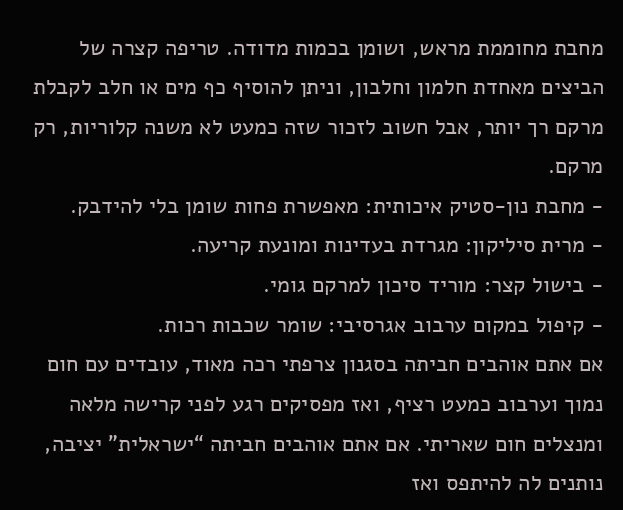מחבת מחוממת מראש, ושומן בכמות מדודה. טריפה קצרה של הביצים מאחדת חלמון וחלבון, וניתן להוסיף כף מים או חלב לקבלת מרקם רך יותר, אבל חשוב לזכור שזה כמעט לא משנה קלוריות, רק מרקם.
- מחבת נון-סטיק איכותית: מאפשרת פחות שומן בלי להידבק.
- מרית סיליקון: מגרדת בעדינות ומונעת קריעה.
- בישול קצר: מוריד סיכון למרקם גומי.
- קיפול במקום ערבוב אגרסיבי: שומר שכבות רכות.
אם אתם אוהבים חביתה בסגנון צרפתי רכה מאוד, עובדים עם חום נמוך וערבוב כמעט רציף, ואז מפסיקים רגע לפני קרישה מלאה ומנצלים חום שאריתי. אם אתם אוהבים חביתה “ישראלית” יציבה, נותנים לה להיתפס ואז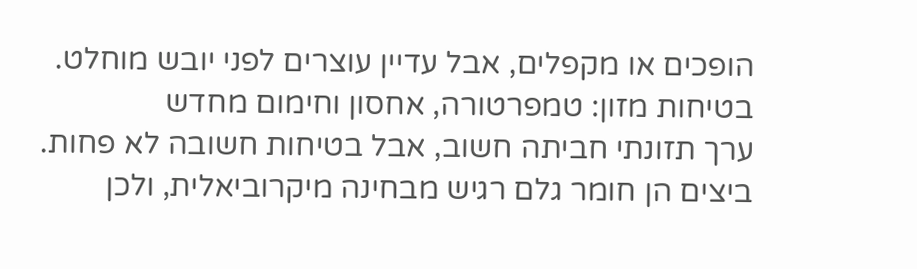הופכים או מקפלים, אבל עדיין עוצרים לפני יובש מוחלט.
בטיחות מזון: טמפרטורה, אחסון וחימום מחדש
ערך תזונתי חביתה חשוב, אבל בטיחות חשובה לא פחות. ביצים הן חומר גלם רגיש מבחינה מיקרוביאלית, ולכן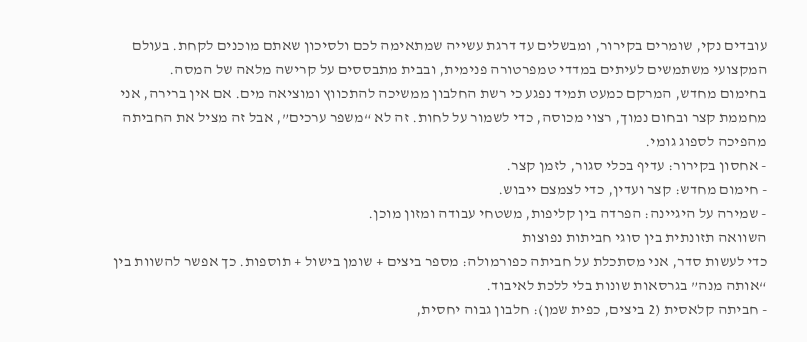עובדים נקי, שומרים בקירור, ומבשלים עד דרגת עשייה שמתאימה לכם ולסיכון שאתם מוכנים לקחת. בעולם המקצועי משתמשים לעיתים במדדי טמפרטורה פנימית, ובבית מתבססים על קרישה מלאה של המסה.
בחימום מחדש, המרקם כמעט תמיד נפגע כי רשת החלבון ממשיכה להתכווץ ומוציאה מים. אם אין ברירה, אני מחממת קצר ובחום נמוך, רצוי מכוסה, כדי לשמור על לחות. זה לא “משפר ערכים”, אבל זה מציל את החביתה מהפיכה לספוג גומי.
- אחסון בקירור: עדיף בכלי סגור, לזמן קצר.
- חימום מחדש: קצר ועדין, כדי לצמצם ייבוש.
- שמירה על היגיינה: הפרדה בין קליפות, משטחי עבודה ומזון מוכן.
השוואה תזונתית בין סוגי חביתות נפוצות
כדי לעשות סדר, אני מסתכלת על חביתה כפורמולה: מספר ביצים + שומן בישול + תוספות. כך אפשר להשוות בין “אותה מנה” בגרסאות שונות בלי ללכת לאיבוד.
- חביתה קלאסית (2 ביצים, כפית שמן): חלבון גבוה יחסית,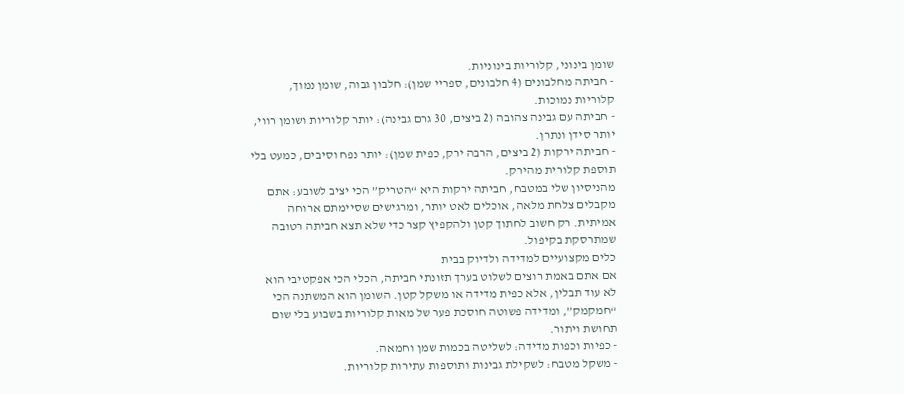שומן בינוני, קלוריות בינוניות.
- חביתה מחלבונים (4 חלבונים, ספריי שמן): חלבון גבוה, שומן נמוך, קלוריות נמוכות.
- חביתה עם גבינה צהובה (2 ביצים, 30 גרם גבינה): יותר קלוריות ושומן רווי, יותר סידן ונתרן.
- חביתה ירקות (2 ביצים, הרבה ירק, כפית שמן): יותר נפח וסיבים, כמעט בלי תוספת קלורית מהירק.
מהניסיון שלי במטבח, חביתה ירקות היא “הטריק” הכי יציב לשובע: אתם מקבלים צלחת מלאה, אוכלים לאט יותר, ומרגישים שסיימתם ארוחה אמיתית. רק חשוב לחתוך קטן ולהקפיץ קצר כדי שלא תצא חביתה רטובה שמתרסקת בקיפול.
כלים מקצועיים למדידה ולדיוק בבית
אם אתם באמת רוצים לשלוט בערך תזונתי חביתה, הכלי הכי אפקטיבי הוא לא עוד תבלין, אלא כפית מדידה או משקל קטן. השומן הוא המשתנה הכי “חמקמק”, ומדידה פשוטה חוסכת פער של מאות קלוריות בשבוע בלי שום תחושת ויתור.
- כפיות וכפות מדידה: לשליטה בכמות שמן וחמאה.
- משקל מטבח: לשקילת גבינות ותוספות עתירות קלוריות.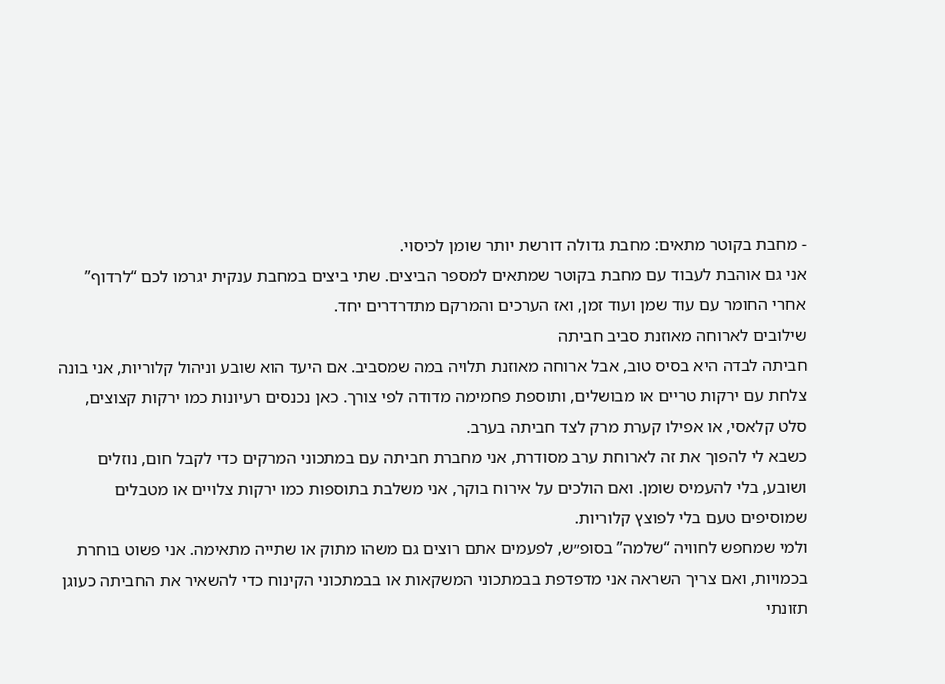- מחבת בקוטר מתאים: מחבת גדולה דורשת יותר שומן לכיסוי.
אני גם אוהבת לעבוד עם מחבת בקוטר שמתאים למספר הביצים. שתי ביצים במחבת ענקית יגרמו לכם “לרדוף” אחרי החומר עם עוד שמן ועוד זמן, ואז הערכים והמרקם מתדרדרים יחד.
שילובים לארוחה מאוזנת סביב חביתה
חביתה לבדה היא בסיס טוב, אבל ארוחה מאוזנת תלויה במה שמסביב. אם היעד הוא שובע וניהול קלוריות, אני בונה צלחת עם ירקות טריים או מבושלים, ותוספת פחמימה מדודה לפי צורך. כאן נכנסים רעיונות כמו ירקות קצוצים, סלט קלאסי, או אפילו קערת מרק לצד חביתה בערב.
כשבא לי להפוך את זה לארוחת ערב מסודרת, אני מחברת חביתה עם במתכוני המרקים כדי לקבל חום, נוזלים ושובע, בלי להעמיס שומן. ואם הולכים על אירוח בוקר, אני משלבת בתוספות כמו ירקות צלויים או מטבלים שמוסיפים טעם בלי לפוצץ קלוריות.
ולמי שמחפש לחוויה “שלמה” בסופ״ש, לפעמים אתם רוצים גם משהו מתוק או שתייה מתאימה. אני פשוט בוחרת בכמויות, ואם צריך השראה אני מדפדפת בבמתכוני המשקאות או בבמתכוני הקינוח כדי להשאיר את החביתה כעוגן תזונתי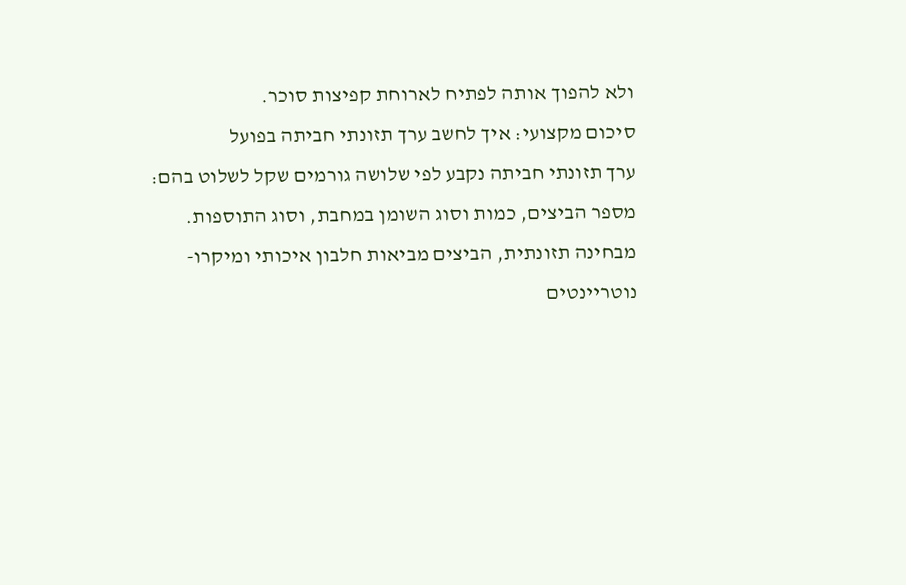ולא להפוך אותה לפתיח לארוחת קפיצות סוכר.
סיכום מקצועי: איך לחשב ערך תזונתי חביתה בפועל
ערך תזונתי חביתה נקבע לפי שלושה גורמים שקל לשלוט בהם: מספר הביצים, כמות וסוג השומן במחבת, וסוג התוספות. מבחינה תזונתית, הביצים מביאות חלבון איכותי ומיקרו-נוטריינטים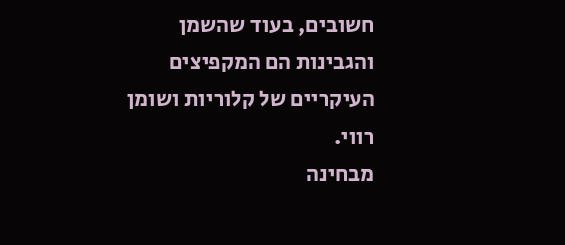חשובים, בעוד שהשמן והגבינות הם המקפיצים העיקריים של קלוריות ושומן רווי.
מבחינה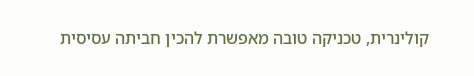קולינרית, טכניקה טובה מאפשרת להכין חביתה עסיסית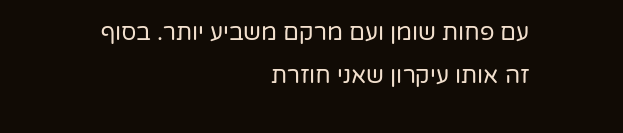עם פחות שומן ועם מרקם משביע יותר. בסוף זה אותו עיקרון שאני חוזרת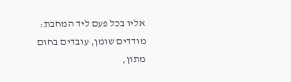אליו בכל פעם ליד המחבת: מודדים שומן, עובדים בחום מתון,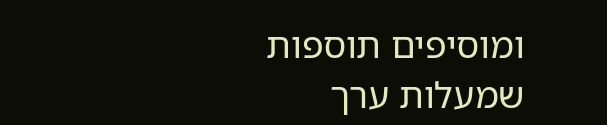ומוסיפים תוספות שמעלות ערך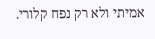אמיתי ולא רק נפח קלורי.